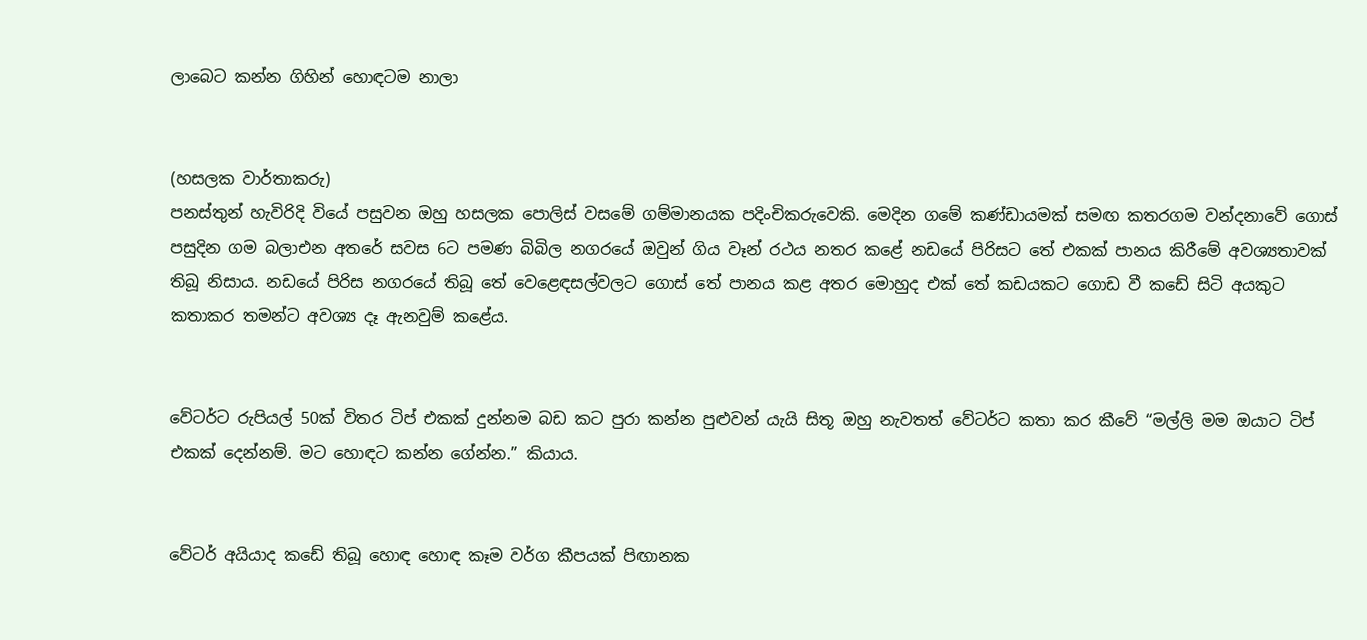ලාබෙට කන්න ගිහින් හොඳටම නාලා


(හසලක වාර්තාකරු)
පනස්තුන් හැවිරිදි වියේ පසුවන ඔහු හසලක පොලිස් වසමේ ගම්මානයක පදිංචිකරුවෙකි. මෙදින ගමේ කණ්ඩායමක් සමඟ කතරගම වන්දනාවේ ගොස් පසුදින ගම බලාඑන අතරේ සවස 6ට පමණ බිබිල නගරයේ ඔවුන් ගිය වෑන් රථය නතර කළේ නඩයේ පිරිසට තේ එකක් පානය කිරීමේ අවශ්‍යතාවක් තිබූ නිසාය. නඩයේ පිරිස නගරයේ තිබූ තේ වෙළෙඳසල්වලට ගොස් තේ පානය කළ අතර මොහුද එක් තේ කඩයකට ගොඩ වී කඩේ සිටි අයකුට කතාකර තමන්ට අවශ්‍ය දෑ ඇනවුම් කළේය.


වේටර්ට රුපියල් 50ක් විතර ටිප් එකක් දුන්නම බඩ කට පුරා කන්න පුළුවන් යැයි සිතූ ඔහු නැවතත් වේටර්ට කතා කර කීවේ “මල්ලි මම ඔයාට ටිප් එකක් දෙන්නම්. මට හොඳට කන්න ගේන්න.” කියාය.


වේටර් අයියාද කඩේ තිබූ හොඳ හොඳ කෑම වර්ග කීපයක් පිඟානක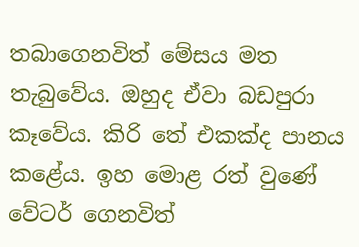තබාගෙනවිත් මේසය මත තැබුවේය. ඔහුද ඒවා බඩපුරා කෑවේය. කිරි තේ එකක්ද පානය කළේය. ඉහ මොළ රත් වුණේ වේටර් ගෙනවිත්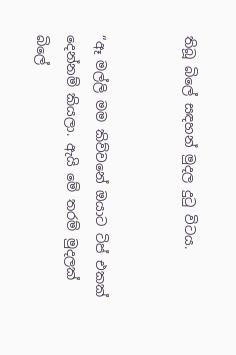තිබූ බිලේ සඳහන් මුදල දුටු විටය.


“ඈ මල්ලි මම කිව්වනේ ඔයාට ටිප් එකක් දෙන්නම් කියලා. ඇයි මේ තරම් මුදලක් බිලේ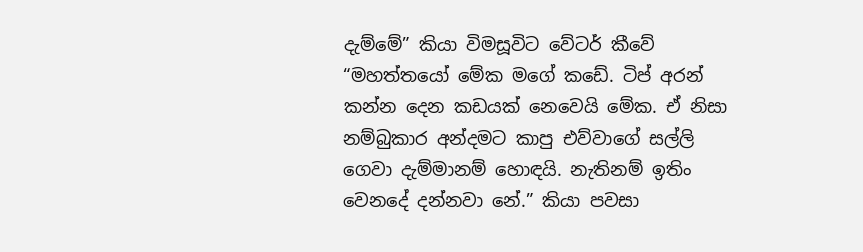දැම්මේ” කියා විමසූවිට වේටර් කීවේ “මහත්තයෝ මේක මගේ කඩේ. ටිප් අරන් කන්න දෙන කඩයක් නෙවෙයි මේක. ඒ නිසා නම්බුකාර අන්දමට කාපු එව්වාගේ සල්ලි ගෙවා දැම්මානම් හොඳයි. නැතිනම් ඉතිං වෙනදේ දන්නවා නේ.” කියා පවසා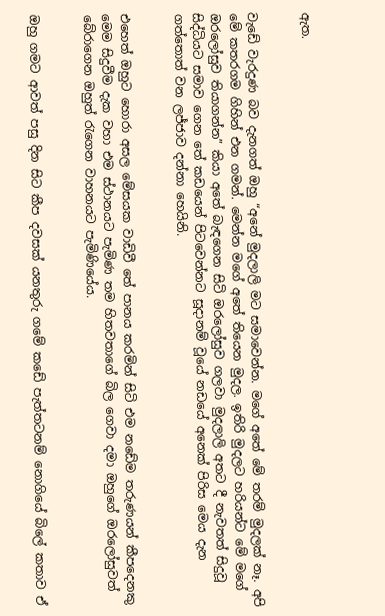ඇත.


වැඩේ වැරදුණ බව දැනගත් ඔහු “අනේ මුදලාලි මට සමාවෙන්න. මගේ අතේ මේ තරම් මුදලක් නෑ. අපි මේ කතරගම ගිහින් එන ගමන්. මෙන්න මගේ අතේ තියෙන මුදල. ඉතිරි මුදලට හරියන්ට මේ මගේ ඔරලෝසුව තියාගන්න” කියා අතේ බැඳගෙන සිටි ඔරලෝසුව ගලවා මුදලාලි අතට දී නැවතත් සිදුවූ සිද්ධියට සමාව ගෙන තේ කඩයෙන් පිටවෙන්නට සූදානම් වූයේ නඩයේ අනෙක් පිරිස මෙය දැන ගත්තොත් වන ලජ්ජාව දන්නා හෙයිනි.


එහෙත් ඔහුට හොරා අසල මේසයක වාඩිවී තේ පානය කරමින් සිටි එම නඩේම තරුණයන් කීපදෙනකු මෙම සිදුවීම දැක වහා එම ස්ථානයට පැමිණ තම හිතවතාගේ බිල ගෙවා දමා ඔහුගේ ඔරලෝසුවත් බේරාගෙන ඔහුත් රැගෙන වාහනයට පැමිණියේය.


ඔහු ගමට ආවත් පසු දින සිට කීප දවසක් යනතුරු ගමේ කඩේ පැත්තටනම් නොගියේ බිලේ කතාව ඒ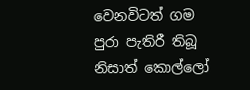වෙනවිටත් ගම පුරා පැතිරී තිබූ නිසාත් කොල්ලෝ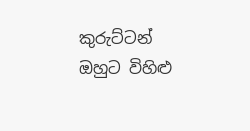කුරුට්ටන් ඔහුට විහිළු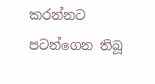කරන්නට පටන්ගෙන තිබූ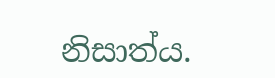නිසාත්ය.